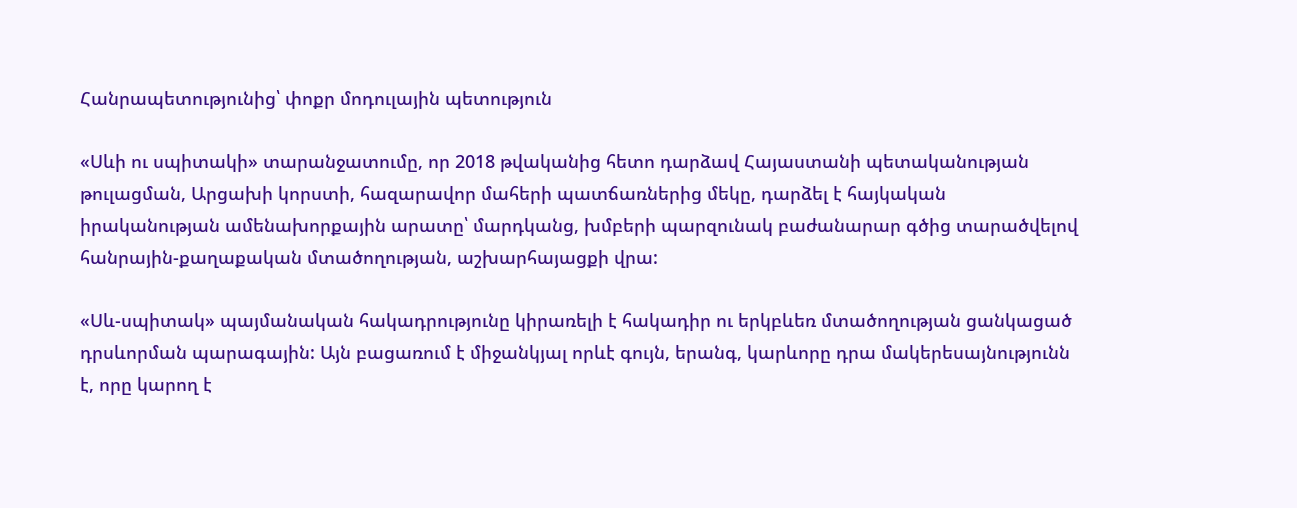Հանրապետությունից՝ փոքր մոդուլային պետություն

«Սևի ու սպիտակի» տարանջատումը, որ 2018 թվականից հետո դարձավ Հայաստանի պետականության թուլացման, Արցախի կորստի, հազարավոր մահերի պատճառներից մեկը, դարձել է հայկական իրականության ամենախորքային արատը՝ մարդկանց, խմբերի պարզունակ բաժանարար գծից տարածվելով հանրային-քաղաքական մտածողության, աշխարհայացքի վրա:

«Սև-սպիտակ» պայմանական հակադրությունը կիրառելի է հակադիր ու երկբևեռ մտածողության ցանկացած դրսևորման պարագային: Այն բացառում է միջանկյալ որևէ գույն, երանգ, կարևորը դրա մակերեսայնությունն է, որը կարող է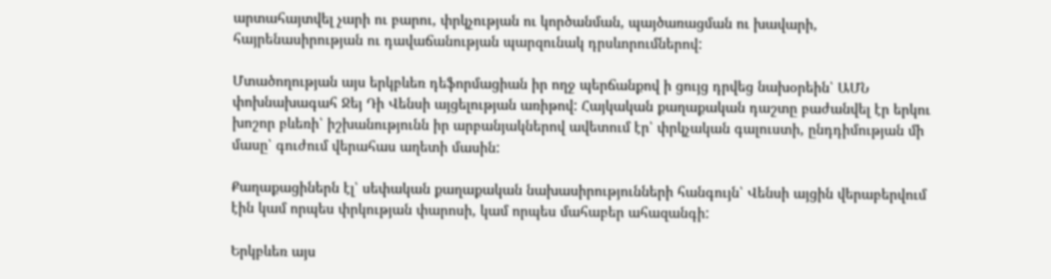արտահայտվել չարի ու բարու, փրկչության ու կործանման, պայծառացման ու խավարի, հայրենասիրության ու դավաճանության պարզունակ դրսևորումներով:

Մտածողության այս երկբևեռ դեֆորմացիան իր ողջ պերճանքով ի ցույց դրվեց նախօրեին՝ ԱՄՆ փոխնախագահ Ջեյ Դի Վենսի այցելության առիթով: Հայկական քաղաքական դաշտը բաժանվել էր երկու խոշոր բևեռի՝ իշխանությունն իր արբանյակներով ավետում էր՝ փրկչական գալուստի, ընդդիմության մի մասը՝ գուժում վերահաս աղետի մասին:

Քաղաքացիներն էլ՝ սեփական քաղաքական նախասիրությունների հանգույն՝ Վենսի այցին վերաբերվում էին կամ որպես փրկության փարոսի, կամ որպես մահաբեր ահազանգի:

Երկբևեռ այս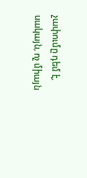չափումը դեմ է, սակայն, ոչ միայն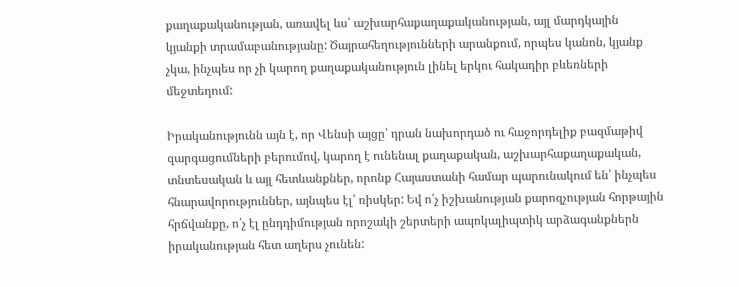քաղաքականության, առավել ևս՝ աշխարհաքաղաքականության, այլ մարդկային կյանքի տրամաբանությանը: Ծայրահեղությունների արանքում, որպես կանոն, կյանք չկա, ինչպես որ չի կարող քաղաքականություն լինել երկու հակադիր բևեռների մեջտեղում:

Իրականությունն այն է, որ Վենսի այցը՝ դրան նախորդած ու հաջորդելիք բազմաթիվ զարգացումների բերումով, կարող է ունենալ քաղաքական, աշխարհաքաղաքական, տնտեսական և այլ հետևանքներ, որոնք Հայաստանի համար պարունակում են՝ ինչպես հնարավորություններ, այնպես էլ՝ ռիսկեր: Եվ ո՛չ իշխանության քարոզչության հորթային հրճվանքը, ո՛չ էլ ընդդիմության որոշակի շերտերի ապոկալիպտիկ արձագանքներն իրականության հետ աղերս չունեն: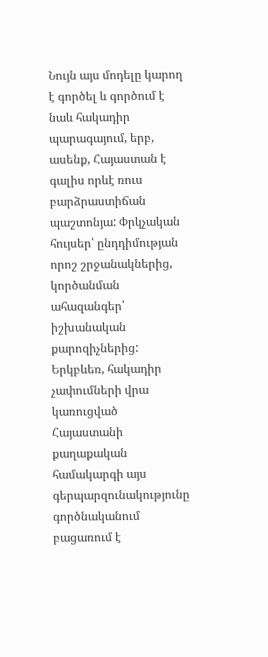Նույն այս մոդելը կարող է գործել և գործում է նաև հակադիր պարագայում, երբ, ասենք, Հայաստան է գալիս որևէ ռուս բարձրաստիճան պաշտոնյա: Փրկչական հույսեր՝ ընդդիմության որոշ շրջանակներից, կործանման ահազանգեր՝ իշխանական քարոզիչներից: Երկբևեռ, հակադիր չափումների վրա կառուցված Հայաստանի քաղաքական համակարգի այս գերպարզունակությունը գործնականում բացառում է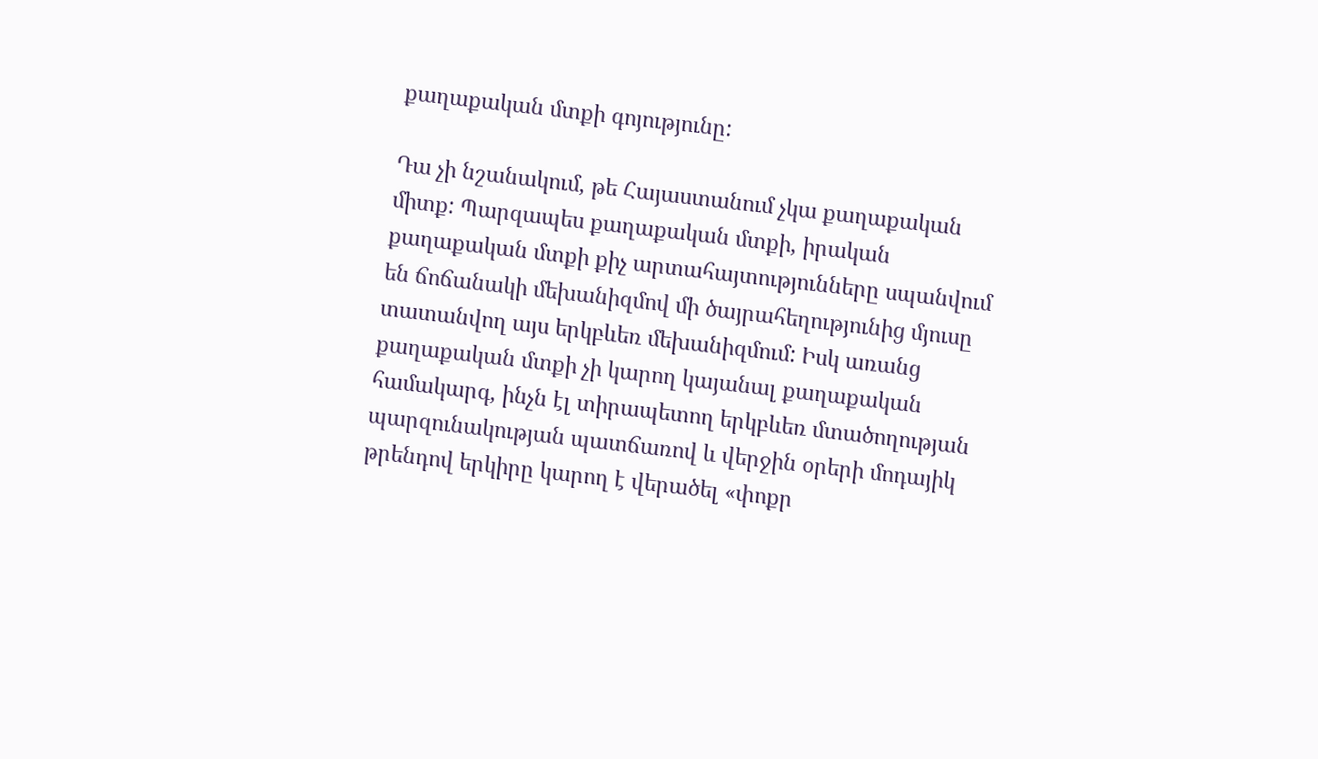քաղաքական մտքի գոյությունը:

Դա չի նշանակում, թե Հայաստանում չկա քաղաքական միտք: Պարզապես քաղաքական մտքի, իրական քաղաքական մտքի քիչ արտահայտությունները սպանվում են ճոճանակի մեխանիզմով մի ծայրահեղությունից մյուսը տատանվող այս երկբևեռ մեխանիզմում: Իսկ առանց քաղաքական մտքի չի կարող կայանալ քաղաքական համակարգ, ինչն էլ տիրապետող երկբևեռ մտածողության պարզունակության պատճառով և վերջին օրերի մոդայիկ թրենդով երկիրը կարող է վերածել «փոքր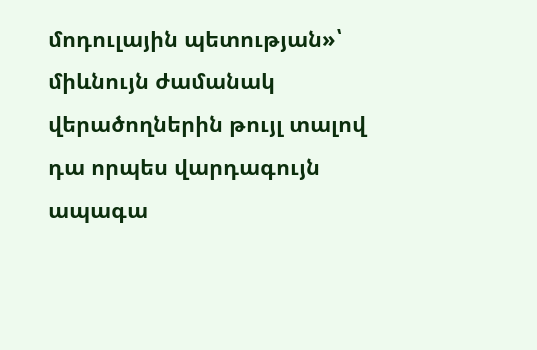մոդուլային պետության»՝ միևնույն ժամանակ վերածողներին թույլ տալով դա որպես վարդագույն ապագա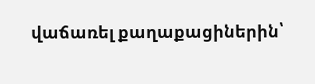վաճառել քաղաքացիներին՝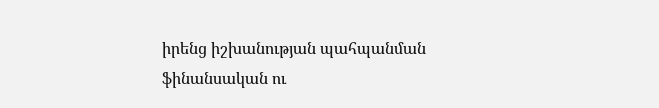իրենց իշխանության պահպանման ֆինանսական ու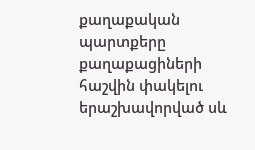քաղաքական պարտքերը քաղաքացիների հաշվին փակելու երաշխավորված սև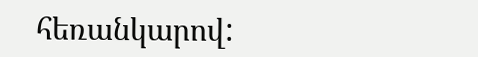հեռանկարով: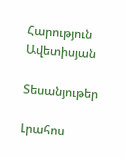Հարություն Ավետիսյան

Տեսանյութեր

Լրահոս